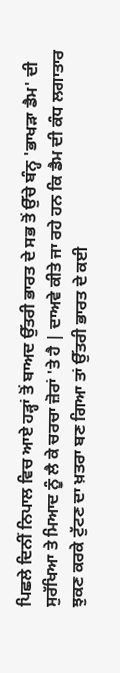ਪਿਛਲੇ ਦਿਨੀਂ ਨਿਪਾਲ ਵਿਚ ਆਏ ਹੜ੍ਹਾਂ ਤੋਂ ਬਾਅਦ ਉੱਤਰੀ ਭਾਰਤ ਦੇ ਸਭ ਤੋਂ ਉੱਚੇ ਬੰਨ੍ਹ 'ਭਾਖੜਾ ਡੈਮ' ਦੀ ਸੁਰੱਖਿਆ ਤੇ ਮਿਆਦ ਨੂੰ ਲੈ ਕੇ ਚਰਚਾ ਜ਼ੋਰਾਂ 'ਤੇ ਹੈ | ਦਾਅਵੇ ਕੀਤੇ ਜਾ ਰਹੇ ਹਨ ਕਿ ਡੈਮ ਦੀ ਕੰਧ ਲਗਾਤਾਰ ਝੁਕਣ ਕਰਕੇ ਟੁੱਟਣ ਦਾ ਖ਼ਤਰਾ ਬਣ ਗਿਆ ਤਾਂ ਉੱਤਰੀ ਭਾਰਤ ਦੇ ਕਈ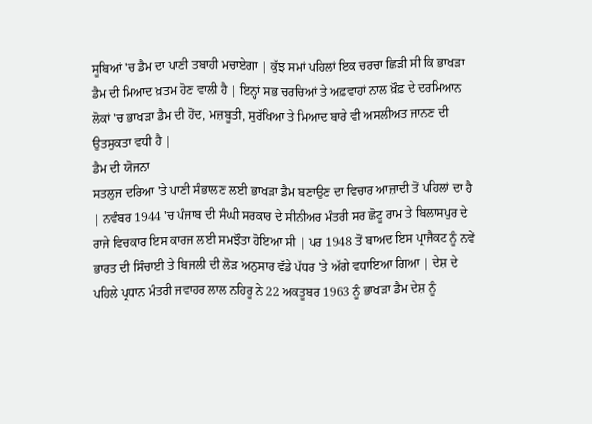ਸੂਬਿਆਂ 'ਚ ਡੈਮ ਦਾ ਪਾਣੀ ਤਬਾਹੀ ਮਚਾਏਗਾ | ਕੁੱਝ ਸਮਾਂ ਪਹਿਲਾਂ ਇਕ ਚਰਚਾ ਛਿੜੀ ਸੀ ਕਿ ਭਾਖੜਾ ਡੈਮ ਦੀ ਮਿਆਦ ਖ਼ਤਮ ਹੋਣ ਵਾਲੀ ਹੈ | ਇਨ੍ਹਾਂ ਸਭ ਚਰਚਿਆਂ ਤੇ ਅਫ਼ਵਾਹਾਂ ਨਾਲ ਖ਼ੌਫ਼ ਦੇ ਦਰਮਿਆਨ ਲੋਕਾਂ 'ਚ ਭਾਖੜਾ ਡੈਮ ਦੀ ਹੋਂਦ, ਮਜ਼ਬੂਤੀ, ਸੁਰੱਖਿਆ ਤੇ ਮਿਆਦ ਬਾਰੇ ਵੀ ਅਸਲੀਅਤ ਜਾਨਣ ਦੀ ਉਤਸੁਕਤਾ ਵਧੀ ਹੈ |
ਡੈਮ ਦੀ ਯੋਜਨਾ
ਸਤਲੁਜ ਦਰਿਆ 'ਤੇ ਪਾਣੀ ਸੰਭਾਲਣ ਲਈ ਭਾਖੜਾ ਡੈਮ ਬਣਾਉਣ ਦਾ ਵਿਚਾਰ ਆਜ਼ਾਦੀ ਤੋਂ ਪਹਿਲਾਂ ਦਾ ਹੈ | ਨਵੰਬਰ 1944 'ਚ ਪੰਜਾਬ ਦੀ ਸੰਘੀ ਸਰਕਾਰ ਦੇ ਸੀਨੀਅਰ ਮੰਤਰੀ ਸਰ ਛੋਟੂ ਰਾਮ ਤੇ ਬਿਲਾਸਪੁਰ ਦੇ ਰਾਜੇ ਵਿਚਕਾਰ ਇਸ ਕਾਰਜ ਲਈ ਸਮਝੌਤਾ ਹੋਇਆ ਸੀ | ਪਰ 1948 ਤੋਂ ਬਾਅਦ ਇਸ ਪ੍ਰਾਜੈਕਟ ਨੂੰ ਨਵੇਂ ਭਾਰਤ ਦੀ ਸਿੰਚਾਈ ਤੇ ਬਿਜਲੀ ਦੀ ਲੋੜ ਅਨੁਸਾਰ ਵੱਡੇ ਪੱਧਰ 'ਤੇ ਅੱਗੇ ਵਧਾਇਆ ਗਿਆ | ਦੇਸ਼ ਦੇ ਪਹਿਲੇ ਪ੍ਰਧਾਨ ਮੰਤਰੀ ਜਵਾਹਰ ਲਾਲ ਨਹਿਰੂ ਨੇ 22 ਅਕਤੂਬਰ 1963 ਨੂੰ ਭਾਖੜਾ ਡੈਮ ਦੇਸ਼ ਨੂੰ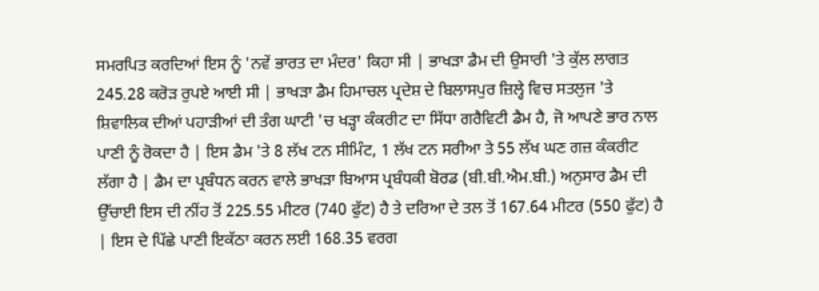ਸਮਰਪਿਤ ਕਰਦਿਆਂ ਇਸ ਨੂੰ 'ਨਵੇਂ ਭਾਰਤ ਦਾ ਮੰਦਰ' ਕਿਹਾ ਸੀ | ਭਾਖੜਾ ਡੈਮ ਦੀ ਉਸਾਰੀ 'ਤੇ ਕੁੱਲ ਲਾਗਤ 245.28 ਕਰੋੜ ਰੁਪਏ ਆਈ ਸੀ | ਭਾਖੜਾ ਡੈਮ ਹਿਮਾਚਲ ਪ੍ਰਦੇਸ਼ ਦੇ ਬਿਲਾਸਪੁਰ ਜ਼ਿਲ੍ਹੇ ਵਿਚ ਸਤਲੁਜ 'ਤੇ ਸ਼ਿਵਾਲਿਕ ਦੀਆਂ ਪਹਾੜੀਆਂ ਦੀ ਤੰਗ ਘਾਟੀ 'ਚ ਖੜ੍ਹਾ ਕੰਕਰੀਟ ਦਾ ਸਿੱਧਾ ਗਰੈਵਿਟੀ ਡੈਮ ਹੈ, ਜੋ ਆਪਣੇ ਭਾਰ ਨਾਲ ਪਾਣੀ ਨੂੰ ਰੋਕਦਾ ਹੈ | ਇਸ ਡੈਮ 'ਤੇ 8 ਲੱਖ ਟਨ ਸੀਮਿੰਟ, 1 ਲੱਖ ਟਨ ਸਰੀਆ ਤੇ 55 ਲੱਖ ਘਣ ਗਜ਼ ਕੰਕਰੀਟ ਲੱਗਾ ਹੈ | ਡੈਮ ਦਾ ਪ੍ਰਬੰਧਨ ਕਰਨ ਵਾਲੇ ਭਾਖੜਾ ਬਿਆਸ ਪ੍ਰਬੰਧਕੀ ਬੋਰਡ (ਬੀ.ਬੀ.ਐਮ.ਬੀ.) ਅਨੁਸਾਰ ਡੈਮ ਦੀ ਉੱਚਾਈ ਇਸ ਦੀ ਨੀਂਹ ਤੋਂ 225.55 ਮੀਟਰ (740 ਫੁੱਟ) ਹੈ ਤੇ ਦਰਿਆ ਦੇ ਤਲ ਤੋਂ 167.64 ਮੀਟਰ (550 ਫੁੱਟ) ਹੈ | ਇਸ ਦੇ ਪਿੱਛੇ ਪਾਣੀ ਇਕੱਠਾ ਕਰਨ ਲਈ 168.35 ਵਰਗ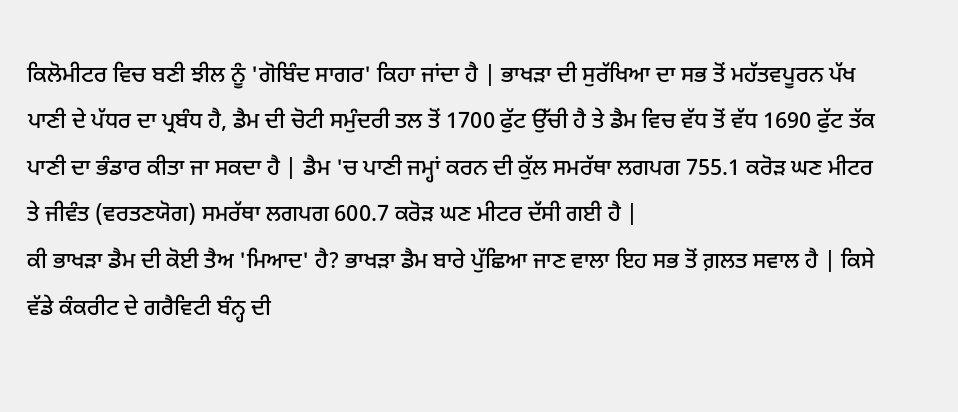ਕਿਲੋਮੀਟਰ ਵਿਚ ਬਣੀ ਝੀਲ ਨੂੰ 'ਗੋਬਿੰਦ ਸਾਗਰ' ਕਿਹਾ ਜਾਂਦਾ ਹੈ | ਭਾਖੜਾ ਦੀ ਸੁਰੱਖਿਆ ਦਾ ਸਭ ਤੋਂ ਮਹੱਤਵਪੂਰਨ ਪੱਖ ਪਾਣੀ ਦੇ ਪੱਧਰ ਦਾ ਪ੍ਰਬੰਧ ਹੈ, ਡੈਮ ਦੀ ਚੋਟੀ ਸਮੁੰਦਰੀ ਤਲ ਤੋਂ 1700 ਫੁੱਟ ਉੱਚੀ ਹੈ ਤੇ ਡੈਮ ਵਿਚ ਵੱਧ ਤੋਂ ਵੱਧ 1690 ਫੁੱਟ ਤੱਕ ਪਾਣੀ ਦਾ ਭੰਡਾਰ ਕੀਤਾ ਜਾ ਸਕਦਾ ਹੈ | ਡੈਮ 'ਚ ਪਾਣੀ ਜਮ੍ਹਾਂ ਕਰਨ ਦੀ ਕੁੱਲ ਸਮਰੱਥਾ ਲਗਪਗ 755.1 ਕਰੋੜ ਘਣ ਮੀਟਰ ਤੇ ਜੀਵੰਤ (ਵਰਤਣਯੋਗ) ਸਮਰੱਥਾ ਲਗਪਗ 600.7 ਕਰੋੜ ਘਣ ਮੀਟਰ ਦੱਸੀ ਗਈ ਹੈ |
ਕੀ ਭਾਖੜਾ ਡੈਮ ਦੀ ਕੋਈ ਤੈਅ 'ਮਿਆਦ' ਹੈ? ਭਾਖੜਾ ਡੈਮ ਬਾਰੇ ਪੁੱਛਿਆ ਜਾਣ ਵਾਲਾ ਇਹ ਸਭ ਤੋਂ ਗ਼ਲਤ ਸਵਾਲ ਹੈ | ਕਿਸੇ ਵੱਡੇ ਕੰਕਰੀਟ ਦੇ ਗਰੈਵਿਟੀ ਬੰਨ੍ਹ ਦੀ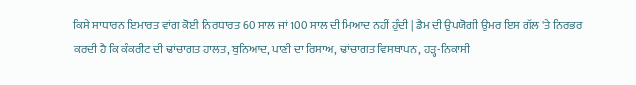ਕਿਸੇ ਸਾਧਾਰਨ ਇਮਾਰਤ ਵਾਂਗ ਕੋਈ ਨਿਰਧਾਰਤ 60 ਸਾਲ ਜਾਂ 100 ਸਾਲ ਦੀ ਮਿਆਦ ਨਹੀਂ ਹੁੰਦੀ | ਡੈਮ ਦੀ ਉਪਯੋਗੀ ਉਮਰ ਇਸ ਗੱਲ 'ਤੇ ਨਿਰਭਰ ਕਰਦੀ ਹੈ ਕਿ ਕੰਕਰੀਟ ਦੀ ਢਾਂਚਾਗਤ ਹਾਲਤ, ਬੁਨਿਆਦ, ਪਾਣੀ ਦਾ ਰਿਸਾਅ, ਢਾਂਚਾਗਤ ਵਿਸਥਾਪਨ, ਹੜ੍ਹ-ਨਿਕਾਸੀ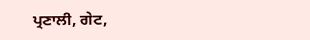ਪ੍ਰਣਾਲੀ, ਗੇਟ,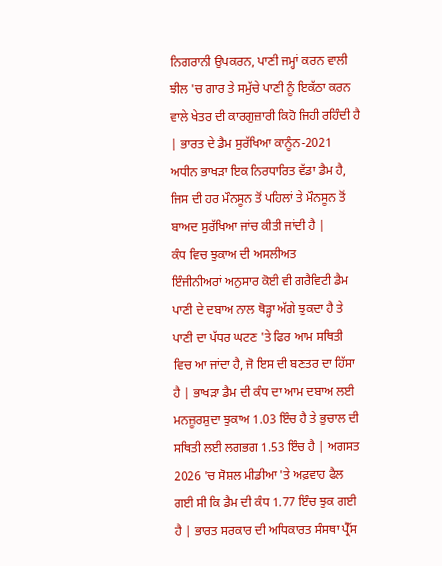ਨਿਗਰਾਨੀ ਉਪਕਰਨ, ਪਾਣੀ ਜਮ੍ਹਾਂ ਕਰਨ ਵਾਲੀ ਝੀਲ 'ਚ ਗਾਰ ਤੇ ਸਮੁੱਚੇ ਪਾਣੀ ਨੂੰ ਇਕੱਠਾ ਕਰਨ ਵਾਲੇ ਖੇਤਰ ਦੀ ਕਾਰਗੁਜ਼ਾਰੀ ਕਿਹੋ ਜਿਹੀ ਰਹਿੰਦੀ ਹੈ | ਭਾਰਤ ਦੇ ਡੈਮ ਸੁਰੱਖਿਆ ਕਾਨੂੰਨ-2021 ਅਧੀਨ ਭਾਖੜਾ ਇਕ ਨਿਰਧਾਰਿਤ ਵੱਡਾ ਡੈਮ ਹੈ, ਜਿਸ ਦੀ ਹਰ ਮੌਨਸੂਨ ਤੋਂ ਪਹਿਲਾਂ ਤੇ ਮੌਨਸੂਨ ਤੋਂ ਬਾਅਦ ਸੁਰੱਖਿਆ ਜਾਂਚ ਕੀਤੀ ਜਾਂਦੀ ਹੈ |
ਕੰਧ ਵਿਚ ਝੁਕਾਅ ਦੀ ਅਸਲੀਅਤ
ਇੰਜੀਨੀਅਰਾਂ ਅਨੁਸਾਰ ਕੋਈ ਵੀ ਗਰੈਵਿਟੀ ਡੈਮ ਪਾਣੀ ਦੇ ਦਬਾਅ ਨਾਲ ਥੋੜ੍ਹਾ ਅੱਗੇ ਝੁਕਦਾ ਹੈ ਤੇ ਪਾਣੀ ਦਾ ਪੱਧਰ ਘਟਣ 'ਤੇ ਫਿਰ ਆਮ ਸਥਿਤੀ ਵਿਚ ਆ ਜਾਂਦਾ ਹੈ, ਜੋ ਇਸ ਦੀ ਬਣਤਰ ਦਾ ਹਿੱਸਾ ਹੈ | ਭਾਖੜਾ ਡੈਮ ਦੀ ਕੰਧ ਦਾ ਆਮ ਦਬਾਅ ਲਈ ਮਨਜ਼ੂਰਸ਼ੁਦਾ ਝੁਕਾਅ 1.03 ਇੰਚ ਹੈ ਤੇ ਭੁਚਾਲ ਦੀ ਸਥਿਤੀ ਲਈ ਲਗਭਗ 1.53 ਇੰਚ ਹੈ | ਅਗਸਤ 2026 'ਚ ਸੋਸ਼ਲ ਮੀਡੀਆ 'ਤੇ ਅਫ਼ਵਾਹ ਫੈਲ ਗਈ ਸੀ ਕਿ ਡੈਮ ਦੀ ਕੰਧ 1.77 ਇੰਚ ਝੁਕ ਗਈ ਹੈ | ਭਾਰਤ ਸਰਕਾਰ ਦੀ ਅਧਿਕਾਰਤ ਸੰਸਥਾ ਪ੍ਰੈੱਸ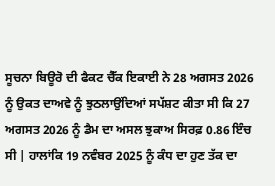ਸੂਚਨਾ ਬਿਊਰੋ ਦੀ ਫੈਕਟ ਚੈੱਕ ਇਕਾਈ ਨੇ 28 ਅਗਸਤ 2026 ਨੂੰ ਉਕਤ ਦਾਅਵੇ ਨੂੰ ਝੁਠਲਾਉਂਦਿਆਂ ਸਪੱਸ਼ਟ ਕੀਤਾ ਸੀ ਕਿ 27 ਅਗਸਤ 2026 ਨੂੰ ਡੈਮ ਦਾ ਅਸਲ ਝੁਕਾਅ ਸਿਰਫ਼ 0.86 ਇੰਚ ਸੀ | ਹਾਲਾਂਕਿ 19 ਨਵੰਬਰ 2025 ਨੂੰ ਕੰਧ ਦਾ ਹੁਣ ਤੱਕ ਦਾ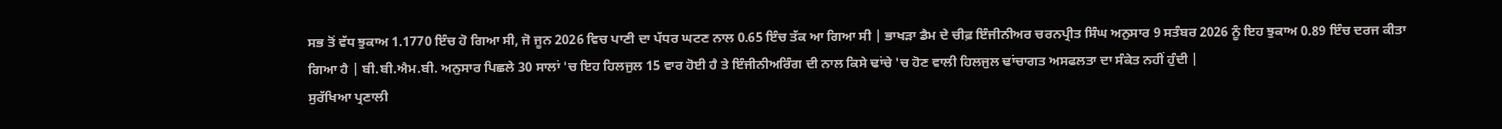ਸਭ ਤੋਂ ਵੱਧ ਝੁਕਾਅ 1.1770 ਇੰਚ ਹੋ ਗਿਆ ਸੀ, ਜੋ ਜੂਨ 2026 ਵਿਚ ਪਾਣੀ ਦਾ ਪੱਧਰ ਘਟਣ ਨਾਲ 0.65 ਇੰਚ ਤੱਕ ਆ ਗਿਆ ਸੀ | ਭਾਖੜਾ ਡੈਮ ਦੇ ਚੀਫ਼ ਇੰਜੀਨੀਅਰ ਚਰਨਪ੍ਰੀਤ ਸਿੰਘ ਅਨੁਸਾਰ 9 ਸਤੰਬਰ 2026 ਨੂੰ ਇਹ ਝੁਕਾਅ 0.89 ਇੰਚ ਦਰਜ ਕੀਤਾ ਗਿਆ ਹੈ | ਬੀ.ਬੀ.ਐਮ.ਬੀ. ਅਨੁਸਾਰ ਪਿਛਲੇ 30 ਸਾਲਾਂ 'ਚ ਇਹ ਹਿਲਜੁਲ 15 ਵਾਰ ਹੋਈ ਹੈ ਤੇ ਇੰਜੀਨੀਅਰਿੰਗ ਦੀ ਨਾਲ ਕਿਸੇ ਢਾਂਚੇ 'ਚ ਹੋਣ ਵਾਲੀ ਹਿਲਜੁਲ ਢਾਂਚਾਗਤ ਅਸਫਲਤਾ ਦਾ ਸੰਕੇਤ ਨਹੀਂ ਹੁੰਦੀ |
ਸੁਰੱਖਿਆ ਪ੍ਰਣਾਲੀ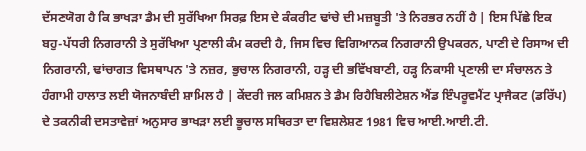ਦੱਸਣਯੋਗ ਹੈ ਕਿ ਭਾਖੜਾ ਡੈਮ ਦੀ ਸੁਰੱਖਿਆ ਸਿਰਫ਼ ਇਸ ਦੇ ਕੰਕਰੀਟ ਢਾਂਚੇ ਦੀ ਮਜ਼ਬੂਤੀ 'ਤੇ ਨਿਰਭਰ ਨਹੀਂ ਹੈ | ਇਸ ਪਿੱਛੇ ਇਕ ਬਹੁ-ਪੱਧਰੀ ਨਿਗਰਾਨੀ ਤੇ ਸੁਰੱਖਿਆ ਪ੍ਰਣਾਲੀ ਕੰਮ ਕਰਦੀ ਹੈ, ਜਿਸ ਵਿਚ ਵਿਗਿਆਨਕ ਨਿਗਰਾਨੀ ਉਪਕਰਨ, ਪਾਣੀ ਦੇ ਰਿਸਾਅ ਦੀ ਨਿਗਰਾਨੀ, ਢਾਂਚਾਗਤ ਵਿਸਥਾਪਨ 'ਤੇ ਨਜ਼ਰ, ਭੁਚਾਲ ਨਿਗਰਾਨੀ, ਹੜ੍ਹ ਦੀ ਭਵਿੱਖਬਾਣੀ, ਹੜ੍ਹ ਨਿਕਾਸੀ ਪ੍ਰਣਾਲੀ ਦਾ ਸੰਚਾਲਨ ਤੇ ਹੰਗਾਮੀ ਹਾਲਾਤ ਲਈ ਯੋਜਨਾਬੰਦੀ ਸ਼ਾਮਿਲ ਹੈ | ਕੇਂਦਰੀ ਜਲ ਕਮਿਸ਼ਨ ਤੇ ਡੈਮ ਰਿਹੈਬਿਲੀਟੇਸ਼ਨ ਐਂਡ ਇੰਪਰੂਵਮੈਂਟ ਪ੍ਰਾਜੈਕਟ (ਡਰਿੱਪ) ਦੇ ਤਕਨੀਕੀ ਦਸਤਾਵੇਜ਼ਾਂ ਅਨੁਸਾਰ ਭਾਖੜਾ ਲਈ ਭੂਚਾਲ ਸਥਿਰਤਾ ਦਾ ਵਿਸ਼ਲੇਸ਼ਣ 1981 ਵਿਚ ਆਈ.ਆਈ.ਟੀ.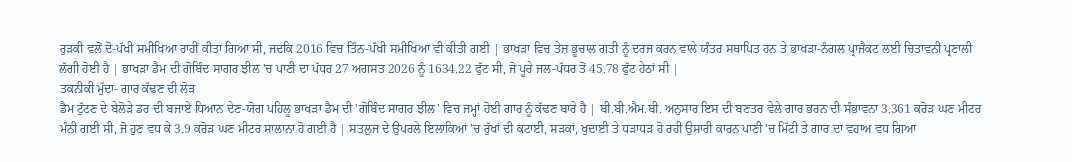ਰੁੜਕੀ ਵਲੋਂ ਦੋ-ਪੱਖੀ ਸਮੀਖਿਆ ਰਾਹੀਂ ਕੀਤਾ ਗਿਆ ਸੀ, ਜਦਕਿ 2016 ਵਿਚ ਤਿੰਨ-ਪੱਖੀ ਸਮੀਖਿਆ ਵੀ ਕੀਤੀ ਗਈ | ਭਾਖੜਾ ਵਿਚ ਤੇਜ਼ ਭੂਚਾਲ ਗਤੀ ਨੂੰ ਦਰਜ ਕਰਨ ਵਾਲੇ ਯੰਤਰ ਸਥਾਪਿਤ ਹਨ ਤੇ ਭਾਖੜਾ-ਨੰਗਲ ਪ੍ਰਾਜੈਕਟ ਲਈ ਚਿਤਾਵਨੀ ਪ੍ਰਣਾਲੀ ਲੱਗੀ ਹੋਈ ਹੈ | ਭਾਖੜਾ ਡੈਮ ਦੀ ਗੋਬਿੰਦ ਸਾਗਰ ਝੀਲ 'ਚ ਪਾਣੀ ਦਾ ਪੱਧਰ 27 ਅਗਸਤ 2026 ਨੂੰ 1634.22 ਫੁੱਟ ਸੀ, ਜੋ ਪੂਰੇ ਜਲ-ਪੱਧਰ ਤੋਂ 45.78 ਫੁੱਟ ਹੇਠਾਂ ਸੀ |
ਤਕਨੀਕੀ ਮੁੱਦਾ- ਗਾਰ ਕੱਢਣ ਦੀ ਲੋੜ
ਡੈਮ ਟੁੱਟਣ ਦੇ ਬੇਲੋੜੇ ਡਰ ਦੀ ਬਜਾਏ ਧਿਆਨ ਦੇਣ-ਯੋਗ ਪਹਿਲੂ ਭਾਖੜਾ ਡੈਮ ਦੀ 'ਗੋਬਿੰਦ ਸਾਗਰ ਝੀਲ' ਵਿਚ ਜਮ੍ਹਾਂ ਹੋਈ ਗਾਰ ਨੂੰ ਕੱਢਣ ਬਾਰੇ ਹੈ | ਬੀ.ਬੀ.ਐਮ.ਬੀ. ਅਨੁਸਾਰ ਇਸ ਦੀ ਬਣਤਰ ਵੇਲੇ ਗਾਰ ਭਰਨ ਦੀ ਸੰਭਾਵਨਾ 3.361 ਕਰੋੜ ਘਣ ਮੀਟਰ ਮੰਨੀ ਗਈ ਸੀ, ਜੋ ਹੁਣ ਵਧ ਕੇ 3.9 ਕਰੋੜ ਘਣ ਮੀਟਰ ਸਾਲਾਨਾ ਹੋ ਗਈ ਹੈ | ਸਤਲੁਜ ਦੇ ਉਪਰਲੇ ਇਲਾਕਿਆਂ 'ਚ ਰੁੱਖਾਂ ਦੀ ਕਟਾਈ, ਸੜਕਾਂ, ਖੁਦਾਈ ਤੇ ਧੜਾਧੜ ਹੋ ਰਹੀ ਉਸਾਰੀ ਕਾਰਨ ਪਾਣੀ 'ਚ ਮਿੱਟੀ ਤੇ ਗਾਰ ਦਾ ਵਹਾਅ ਵਧ ਗਿਆ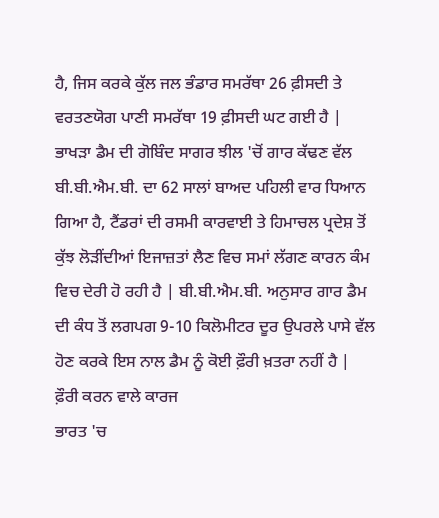ਹੈ, ਜਿਸ ਕਰਕੇ ਕੁੱਲ ਜਲ ਭੰਡਾਰ ਸਮਰੱਥਾ 26 ਫ਼ੀਸਦੀ ਤੇ ਵਰਤਣਯੋਗ ਪਾਣੀ ਸਮਰੱਥਾ 19 ਫ਼ੀਸਦੀ ਘਟ ਗਈ ਹੈ | ਭਾਖੜਾ ਡੈਮ ਦੀ ਗੋਬਿੰਦ ਸਾਗਰ ਝੀਲ 'ਚੋਂ ਗਾਰ ਕੱਢਣ ਵੱਲ ਬੀ.ਬੀ.ਐਮ.ਬੀ. ਦਾ 62 ਸਾਲਾਂ ਬਾਅਦ ਪਹਿਲੀ ਵਾਰ ਧਿਆਨ ਗਿਆ ਹੈ, ਟੈਂਡਰਾਂ ਦੀ ਰਸਮੀ ਕਾਰਵਾਈ ਤੇ ਹਿਮਾਚਲ ਪ੍ਰਦੇਸ਼ ਤੋਂ ਕੁੱਝ ਲੋੜੀਂਦੀਆਂ ਇਜਾਜ਼ਤਾਂ ਲੈਣ ਵਿਚ ਸਮਾਂ ਲੱਗਣ ਕਾਰਨ ਕੰਮ ਵਿਚ ਦੇਰੀ ਹੋ ਰਹੀ ਹੈ | ਬੀ.ਬੀ.ਐਮ.ਬੀ. ਅਨੁਸਾਰ ਗਾਰ ਡੈਮ ਦੀ ਕੰਧ ਤੋਂ ਲਗਪਗ 9-10 ਕਿਲੋਮੀਟਰ ਦੂਰ ਉਪਰਲੇ ਪਾਸੇ ਵੱਲ ਹੋਣ ਕਰਕੇ ਇਸ ਨਾਲ ਡੈਮ ਨੂੰ ਕੋਈ ਫ਼ੌਰੀ ਖ਼ਤਰਾ ਨਹੀਂ ਹੈ |
ਫ਼ੌਰੀ ਕਰਨ ਵਾਲੇ ਕਾਰਜ
ਭਾਰਤ 'ਚ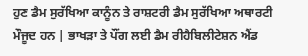ਹੁਣ ਡੈਮ ਸੁਰੱਖਿਆ ਕਾਨੂੰਨ ਤੇ ਰਾਸ਼ਟਰੀ ਡੈਮ ਸੁਰੱਖਿਆ ਅਥਾਰਟੀ ਮੌਜੂਦ ਹਨ | ਭਾਖੜਾ ਤੇ ਪੌਂਗ ਲਈ ਡੈਮ ਰੀਹੈਬਿਲੀਟੇਸ਼ਨ ਐਂਡ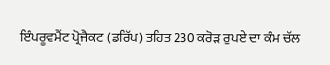ਇੰਪਰੂਵਮੈਂਟ ਪ੍ਰੋਜੈਕਟ (ਡਰਿੱਪ) ਤਹਿਤ 230 ਕਰੋੜ ਰੁਪਏ ਦਾ ਕੰਮ ਚੱਲ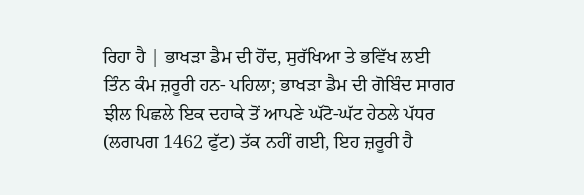ਰਿਹਾ ਹੈ | ਭਾਖੜਾ ਡੈਮ ਦੀ ਹੋਂਦ, ਸੁਰੱਖਿਆ ਤੇ ਭਵਿੱਖ ਲਈ ਤਿੰਨ ਕੰਮ ਜ਼ਰੂਰੀ ਹਨ- ਪਹਿਲਾ; ਭਾਖੜਾ ਡੈਮ ਦੀ ਗੋਬਿੰਦ ਸਾਗਰ ਝੀਲ ਪਿਛਲੇ ਇਕ ਦਹਾਕੇ ਤੋਂ ਆਪਣੇ ਘੱਟੋ-ਘੱਟ ਹੇਠਲੇ ਪੱਧਰ (ਲਗਪਗ 1462 ਫੁੱਟ) ਤੱਕ ਨਹੀਂ ਗਈ, ਇਹ ਜ਼ਰੂਰੀ ਹੈ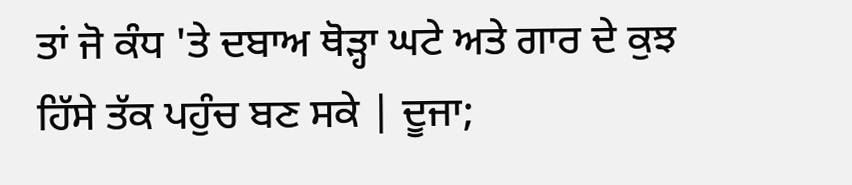ਤਾਂ ਜੋ ਕੰਧ 'ਤੇ ਦਬਾਅ ਥੋੜ੍ਹਾ ਘਟੇ ਅਤੇ ਗਾਰ ਦੇ ਕੁਝ ਹਿੱਸੇ ਤੱਕ ਪਹੁੰਚ ਬਣ ਸਕੇ | ਦੂਜਾ;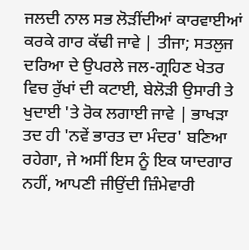ਜਲਦੀ ਨਾਲ ਸਭ ਲੋੜੀਂਦੀਆਂ ਕਾਰਵਾਈਆਂ ਕਰਕੇ ਗਾਰ ਕੱਢੀ ਜਾਵੇ | ਤੀਜਾ; ਸਤਲੁਜ ਦਰਿਆ ਦੇ ਉਪਰਲੇ ਜਲ-ਗ੍ਰਹਿਣ ਖੇਤਰ ਵਿਚ ਰੁੱਖਾਂ ਦੀ ਕਟਾਈ, ਬੇਲੋੜੀ ਉਸਾਰੀ ਤੇ ਖੁਦਾਈ 'ਤੇ ਰੋਕ ਲਗਾਈ ਜਾਵੇ | ਭਾਖੜਾ ਤਦ ਹੀ 'ਨਵੇਂ ਭਾਰਤ ਦਾ ਮੰਦਰ' ਬਣਿਆ ਰਹੇਗਾ, ਜੇ ਅਸੀਂ ਇਸ ਨੂੰ ਇਕ ਯਾਦਗਾਰ ਨਹੀਂ, ਆਪਣੀ ਜੀਉਂਦੀ ਜ਼ਿੰਮੇਵਾਰੀ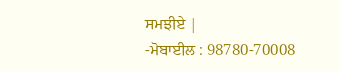ਸਮਝੀਏ |
-ਮੋਬਾਈਲ : 98780-70008